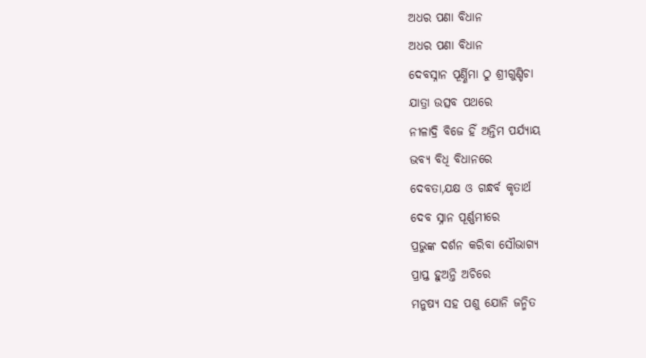ଅଧର ପଣା ବିଧାନ
ଅଧର ପଣା ବିଧାନ
ଦେବସ୍ନାନ ପୂର୍ଣ୍ଣିମା ଠୁ ଶ୍ରୀଗୁଣ୍ଡିଚା
ଯାତ୍ରା ଉତ୍ସବ ପଥରେ
ନୀଳାଦ୍ରି ବିଜେ ହିଁ ଅନ୍ତିମ ପର୍ଯ୍ୟାୟ
ଭବ୍ୟ ବିଧି ବିଧାନରେ
ଦେବତା,ଯକ୍ଷ ଓ ଗନ୍ଧର୍ବ କୃତାର୍ଥ
ଦେବ ସ୍ନାନ ପୂର୍ଣ୍ଣମୀରେ
ପ୍ରଭୁଙ୍କ ଦର୍ଶନ କରିବା ସୌଭାଗ୍ୟ
ପ୍ରାପ୍ତ ହୁଅନ୍ତି ଅଚିରେ
ମନୁଷ୍ୟ ସହ ପଶୁ ଯୋନି ଜନ୍ମିତ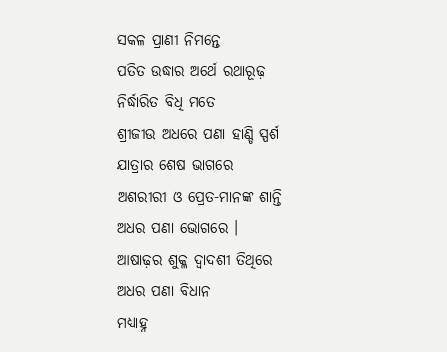ସକଳ ପ୍ରାଣୀ ନିମନ୍ତେ
ପତିତ ଉଦ୍ଧାର ଅର୍ଥେ ରଥାରୂଢ଼
ନିର୍ଦ୍ଧାରିତ ବିଧି ମତେ
ଶ୍ରୀଜୀଉ ଅଧରେ ପଣା ହାଣ୍ଡି ସ୍ପର୍ଶ
ଯାତ୍ରାର ଶେଷ ଭାଗରେ
ଅଶରୀରୀ ଓ ପ୍ରେତ-ମାନଙ୍କ ଶାନ୍ତି
ଅଧର ପଣା ଭୋଗରେ ।
ଆଷାଢ଼ର ଶୁକ୍ଳ ଦ୍ଵାଦଶୀ ତିଥିରେ
ଅଧର ପଣା ବିଧାନ
ମଧ୍ୟାହ୍ନ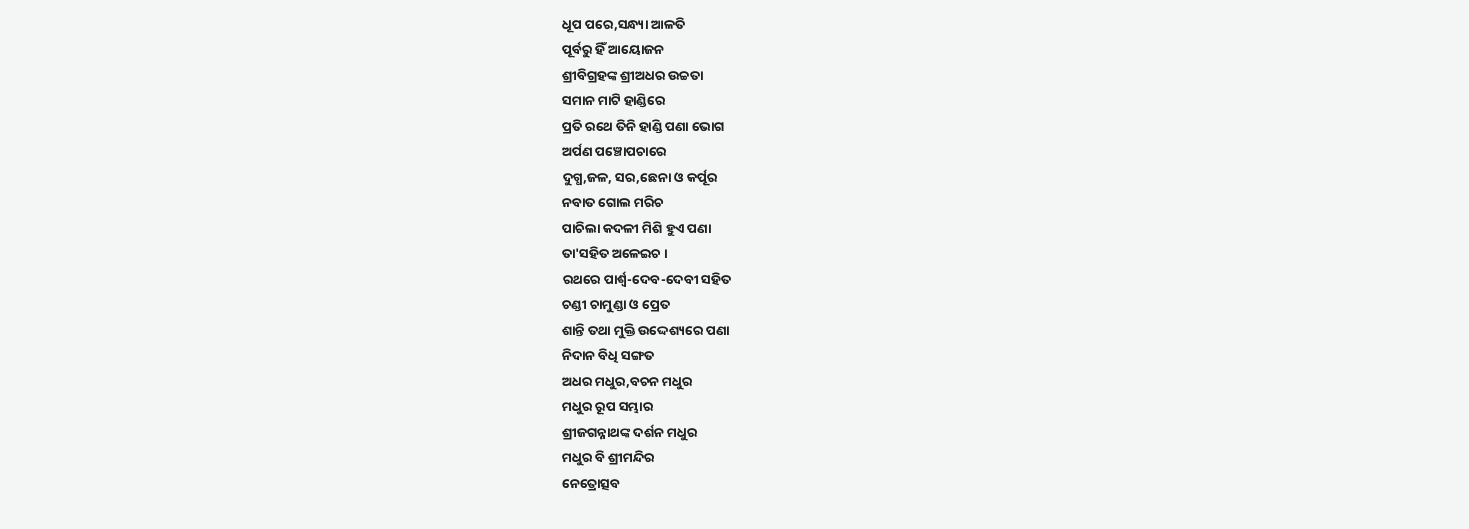ଧୂପ ପରେ,ସନ୍ଧ୍ୟା ଆଳତି
ପୂର୍ବରୁ ହିଁ ଆୟୋଜନ
ଶ୍ରୀବିଗ୍ରହଙ୍କ ଶ୍ରୀଅଧର ଉଚ୍ଚତା
ସମାନ ମାଟି ହାଣ୍ଡିରେ
ପ୍ରତି ରଥେ ତିନି ହାଣ୍ଡି ପଣା ଭୋଗ
ଅର୍ପଣ ପଞ୍ଚୋପଚାରେ
ଦୁଗ୍ଧ,ଜଳ, ସର,ଛେନା ଓ କର୍ପୂର
ନବାତ ଗୋଲ ମରିଚ
ପାଚିଲା କଦଳୀ ମିଶି ହୁଏ ପଣା
ତା'ସହିତ ଅଳେଇଚ ।
ରଥରେ ପାର୍ଶ୍ଵ-ଦେବ-ଦେବୀ ସହିତ
ଚଣ୍ଡୀ ଚାମୁଣ୍ଡା ଓ ପ୍ରେତ
ଶାନ୍ତି ତଥା ମୁକ୍ତି ଉଦ୍ଦେଶ୍ୟରେ ପଣା
ନିଦାନ ବିଧି ସଙ୍ଗତ
ଅଧର ମଧୁର,ବଚନ ମଧୁର
ମଧୁର ରୂପ ସମ୍ଭାର
ଶ୍ରୀଜଗନ୍ନାଥଙ୍କ ଦର୍ଶନ ମଧୁର
ମଧୁର ବି ଶ୍ରୀମନ୍ଦିର
ନେତ୍ରୋତ୍ସବ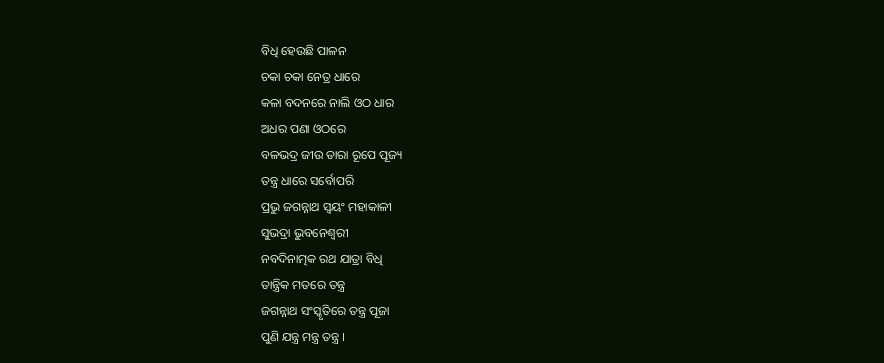ବିଧି ହେଉଛି ପାଳନ
ଚକା ଚକା ନେତ୍ର ଧାରେ
କଳା ବଦନରେ ନାଲି ଓଠ ଧାର
ଅଧର ପଣା ଓଠରେ
ବଳଭଦ୍ର ଜୀଉ ତାରା ରୂପେ ପୂଜ୍ୟ
ତନ୍ତ୍ର ଧାରେ ସର୍ବୋପରି
ପ୍ରଭୁ ଜଗନ୍ନାଥ ସ୍ଵୟଂ ମହାକାଳୀ
ସୁଭଦ୍ରା ଭୁବନେଶ୍ଵରୀ
ନବଦିନାତ୍ମକ ରଥ ଯାତ୍ରା ବିଧି
ତାନ୍ତ୍ରିକ ମତରେ ତନ୍ତ୍ର
ଜଗନ୍ନାଥ ସଂସ୍କୃତିରେ ତନ୍ତ୍ର ପୂଜା
ପୁଣି ଯନ୍ତ୍ର ମନ୍ତ୍ର ତନ୍ତ୍ର ।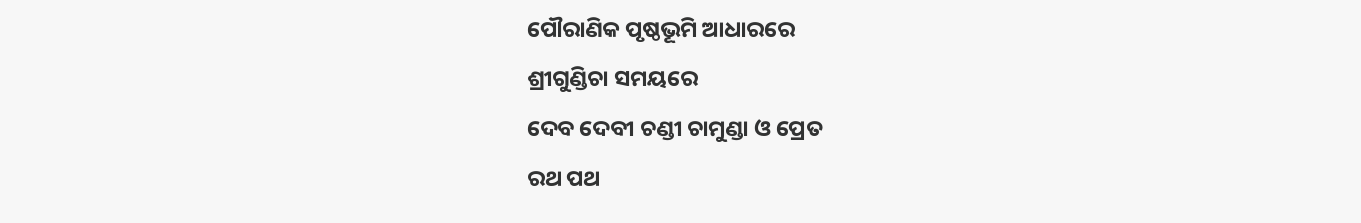ପୌରାଣିକ ପୃଷ୍ଠଭୂମି ଆଧାରରେ
ଶ୍ରୀଗୁଣ୍ଡିଚା ସମୟରେ
ଦେବ ଦେବୀ ଚଣ୍ଡୀ ଚାମୁଣ୍ଡା ଓ ପ୍ରେତ
ରଥ ପଥ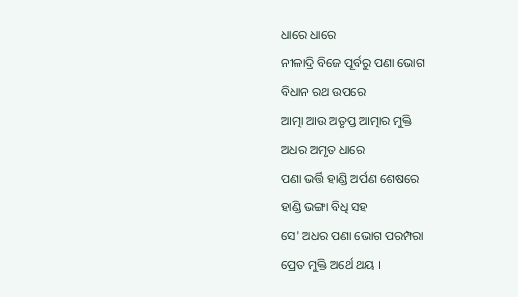ଧାରେ ଧାରେ
ନୀଳାଦ୍ରି ବିଜେ ପୂର୍ବରୁ ପଣା ଭୋଗ
ବିଧାନ ରଥ ଉପରେ
ଆତ୍ମା ଆଉ ଅତୃପ୍ତ ଆତ୍ମାର ମୁକ୍ତି
ଅଧର ଅମୃତ ଧାରେ
ପଣା ଭର୍ତ୍ତି ହାଣ୍ଡି ଅର୍ପଣ ଶେଷରେ
ହାଣ୍ଡି ଭଙ୍ଗା ବିଧି ସହ
ସେ' ଅଧର ପଣା ଭୋଗ ପରମ୍ପରା
ପ୍ରେତ ମୁକ୍ତି ଅର୍ଥେ ଥୟ ।